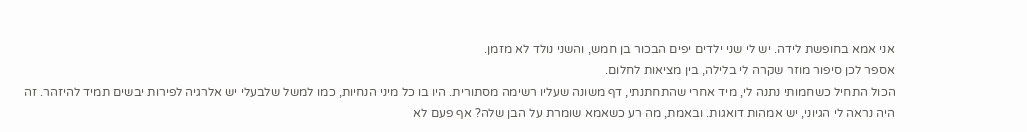אני אמא בחופשת לידה. יש לי שני ילדים יפים הבכור בן חמש, והשני נולד לא מזמן.
אספר לכן סיפור מוזר שקרה לי בלילה, בין מציאות לחלום.
הכול התחיל כשחמותי נתנה לי, מיד אחרי שהתחתנתי, דף משונה שעליו רשימה מסתורית. היו בו כל מיני הנחיות, כמו למשל שלבעלי יש אלרגיה לפירות יבשים תמיד להיזהר. זה היה נראה לי הגיוני, יש אמהות דואגות. ובאמת, מה רע כשאמא שומרת על הבן שלה? אף פעם לא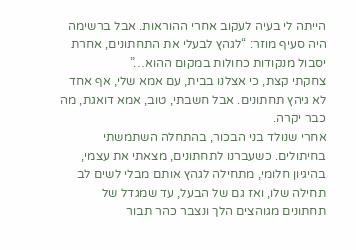הייתה לי בעיה לעקוב אחרי ההוראות. אבל ברשימה היה סעיף מוזר: “לגהץ לבעלי את התחתונים, אחרת יסבול מנקודות כחולות במקום ההוא…”
צחקתי קצת, כי אצלנו בבית, עם אמא שלי, אף אחד לא גיהץ תחתונים. אבל חשבתי, טוב, אמא דואגת, מה כבר יקרה.
אחרי שנולד בני הבכור, בהתחלה השתמשתי בחיתולים. כשעברנו לתחתונים, מצאתי את עצמי, בהיגיון חלומי, מתחילה לגהץ אותם מבלי לשים לב תחילה שלו, ואז גם של הבעל, עד שמגדל של תחתונים מגוהצים הלך ונצבר כהר תבור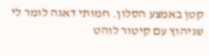קטן באמצע הסלון. חמותי דאגה לומר לי שגיהוץ עם קיטור לוהט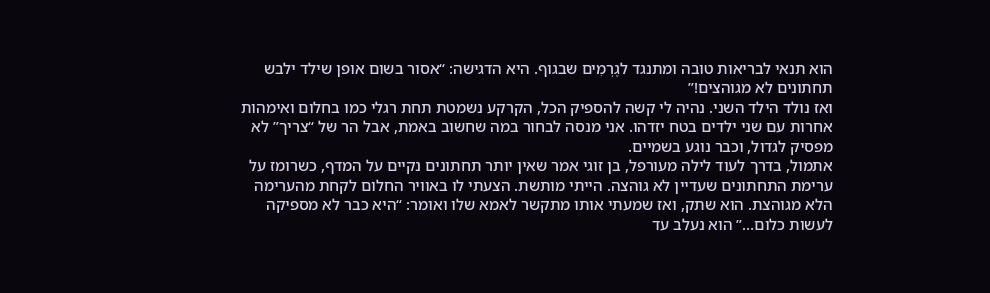הוא תנאי לבריאות טובה ומתנגד לגֶרְמִים שבגוף. היא הדגישה: “אסור בשום אופן שילד ילבש תחתונים לא מגוהצים!”
ואז נולד הילד השני. נהיה לי קשה להספיק הכל, הקרקע נשמטת תחת רגלי כמו בחלום ואימהות אחרות עם שני ילדים בטח יזדהו. אני מנסה לבחור במה שחשוב באמת, אבל הר של “צריך” לא מפסיק לגדול, וכבר נוגע בשמיים.
אתמול, בדרך לעוד לילה מעורפל, בן זוגי אמר שאין יותר תחתונים נקיים על המדף, כשרומז על ערימת התחתונים שעדיין לא גוהצה. הייתי מותשת. הצעתי לו באוויר החלום לקחת מהערימה הלא מגוהצת. הוא שתק, ואז שמעתי אותו מתקשר לאמא שלו ואומר: “היא כבר לא מספיקה לעשות כלום…” הוא נעלב עד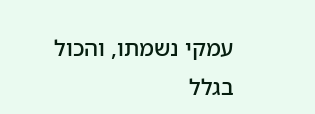עמקי נשמתו, והכול בגלל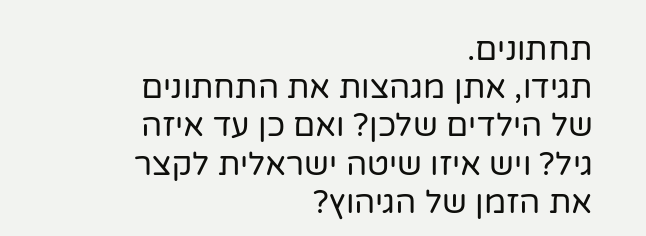תחתונים.
תגידו, אתן מגהצות את התחתונים של הילדים שלכן? ואם כן עד איזה גיל? ויש איזו שיטה ישראלית לקצר את הזמן של הגיהוץ?